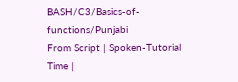BASH/C3/Basics-of-functions/Punjabi
From Script | Spoken-Tutorial
Time |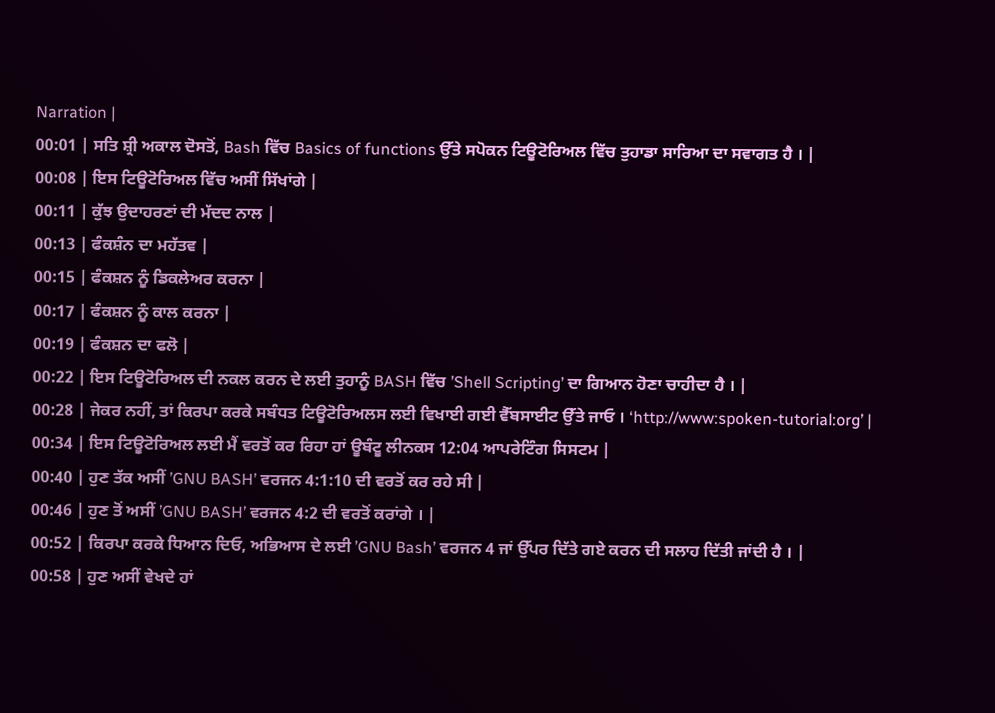Narration |
00:01 | ਸਤਿ ਸ਼੍ਰੀ ਅਕਾਲ ਦੋਸਤੋਂ, Bash ਵਿੱਚ Basics of functions ਉੱਤੇ ਸਪੋਕਨ ਟਿਊਟੋਰਿਅਲ ਵਿੱਚ ਤੁਹਾਡਾ ਸਾਰਿਆ ਦਾ ਸਵਾਗਤ ਹੈ । |
00:08 | ਇਸ ਟਿਊਟੋਰਿਅਲ ਵਿੱਚ ਅਸੀਂ ਸਿੱਖਾਂਗੇ |
00:11 | ਕੁੱਝ ਉਦਾਹਰਣਾਂ ਦੀ ਮੱਦਦ ਨਾਲ |
00:13 | ਫੰਕਸ਼ੰਨ ਦਾ ਮਹੱਤਵ |
00:15 | ਫੰਕਸ਼ਨ ਨੂੰ ਡਿਕਲੇਅਰ ਕਰਨਾ |
00:17 | ਫੰਕਸ਼ਨ ਨੂੰ ਕਾਲ ਕਰਨਾ |
00:19 | ਫੰਕਸ਼ਨ ਦਾ ਫਲੋ |
00:22 | ਇਸ ਟਿਊਟੋਰਿਅਲ ਦੀ ਨਕਲ ਕਰਨ ਦੇ ਲਈ ਤੁਹਾਨੂੰ BASH ਵਿੱਚ ’Shell Scripting’ ਦਾ ਗਿਆਨ ਹੋਣਾ ਚਾਹੀਦਾ ਹੈ । |
00:28 | ਜੇਕਰ ਨਹੀਂ, ਤਾਂ ਕਿਰਪਾ ਕਰਕੇ ਸਬੰਧਤ ਟਿਊਟੋਰਿਅਲਸ ਲਈ ਵਿਖਾਈ ਗਈ ਵੈੱਬਸਾਈਟ ਉੱਤੇ ਜਾਓ । ‘http://www:spoken-tutorial:org’ |
00:34 | ਇਸ ਟਿਊਟੋਰਿਅਲ ਲਈ ਮੈਂ ਵਰਤੋਂ ਕਰ ਰਿਹਾ ਹਾਂ ਊਬੰਟੂ ਲੀਨਕਸ 12:04 ਆਪਰੇਟਿੰਗ ਸਿਸਟਮ |
00:40 | ਹੁਣ ਤੱਕ ਅਸੀਂ ’GNU BASH’ ਵਰਜਨ 4:1:10 ਦੀ ਵਰਤੋਂ ਕਰ ਰਹੇ ਸੀ |
00:46 | ਹੁਣ ਤੋਂ ਅਸੀਂ ’GNU BASH’ ਵਰਜਨ 4:2 ਦੀ ਵਰਤੋਂ ਕਰਾਂਗੇ । |
00:52 | ਕਿਰਪਾ ਕਰਕੇ ਧਿਆਨ ਦਿਓ, ਅਭਿਆਸ ਦੇ ਲਈ ’GNU Bash’ ਵਰਜਨ 4 ਜਾਂ ਉੱਪਰ ਦਿੱਤੇ ਗਏ ਕਰਨ ਦੀ ਸਲਾਹ ਦਿੱਤੀ ਜਾਂਦੀ ਹੈ । |
00:58 | ਹੁਣ ਅਸੀਂ ਵੇਖਦੇ ਹਾਂ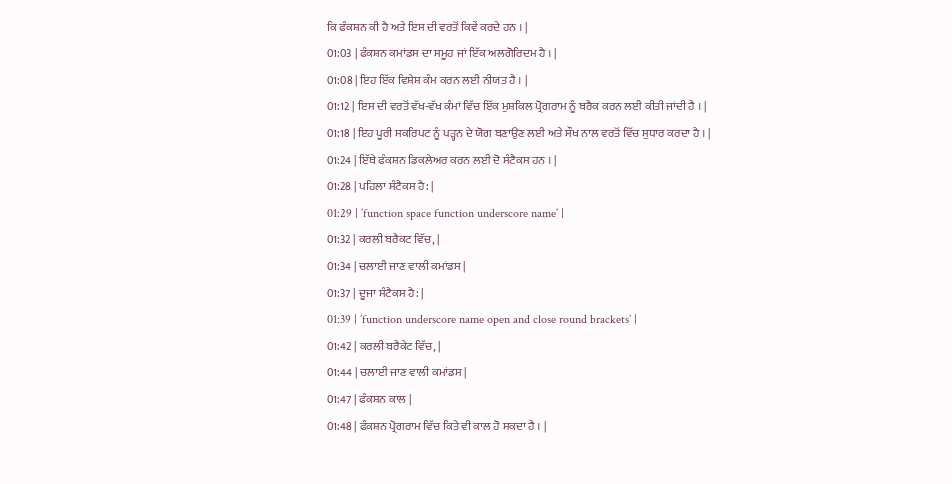ਕਿ ਫੰਕਸ਼ਨ ਕੀ ਹੈ ਅਤੇ ਇਸ ਦੀ ਵਰਤੋਂ ਕਿਵੇਂ ਕਰਦੇ ਹਨ । |
01:03 | ਫੰਕਸ਼ਨ ਕਮਾਂਡਸ ਦਾ ਸਮੂਹ ਜਾਂ ਇੱਕ ਅਲਗੋਰਿਦਮ ਹੈ । |
01:08 | ਇਹ ਇੱਕ ਵਿਸ਼ੇਸ਼ ਕੰਮ ਕਰਨ ਲਈ ਨੀਯਤ ਹੈ । |
01:12 | ਇਸ ਦੀ ਵਰਤੋਂ ਵੱਖ-ਵੱਖ ਕੰਮਾਂ ਵਿੱਚ ਇੱਕ ਮੁਸ਼ਕਿਲ ਪ੍ਰੋਗਰਾਮ ਨੂੰ ਬਰੈਕ ਕਰਨ ਲਈ ਕੀਤੀ ਜਾਂਦੀ ਹੈ । |
01:18 | ਇਹ ਪੂਰੀ ਸਕਰਿਪਟ ਨੂੰ ਪੜ੍ਹਨ ਦੇ ਯੋਗ ਬਣਾਉਣ ਲਈ ਅਤੇ ਸੌਖ ਨਾਲ ਵਰਤੋਂ ਵਿੱਚ ਸੁਧਾਰ ਕਰਦਾ ਹੈ । |
01:24 | ਇੱਥੇ ਫੰਕਸ਼ਨ ਡਿਕਲੇਅਰ ਕਰਨ ਲਈ ਦੋ ਸੰਟੈਕਸ ਹਨ । |
01:28 | ਪਹਿਲਾ ਸੰਟੈਕਸ ਹੈ: |
01:29 | ’function space function underscore name’ |
01:32 | ਕਰਲੀ ਬਰੈਕਟ ਵਿੱਚ, |
01:34 | ਚਲਾਈ ਜਾਣ ਵਾਲੀ ਕਮਾਂਡਸ |
01:37 | ਦੂਜਾ ਸੰਟੈਕਸ ਹੈ: |
01:39 | ’function underscore name open and close round brackets’ |
01:42 | ਕਰਲੀ ਬਰੈਕੇਟ ਵਿੱਚ, |
01:44 | ਚਲਾਈ ਜਾਣ ਵਾਲੀ ਕਮਾਂਡਸ |
01:47 | ਫੰਕਸ਼ਨ ਕਾਲ |
01:48 | ਫੰਕਸ਼ਨ ਪ੍ਰੋਗਰਾਮ ਵਿੱਚ ਕਿਤੇ ਵੀ ਕਾਲ ਹੋ ਸਕਦਾ ਹੈ । |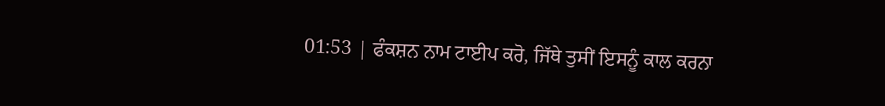01:53 | ਫੰਕਸ਼ਨ ਨਾਮ ਟਾਈਪ ਕਰੋ, ਜਿੱਥੇ ਤੁਸੀਂ ਇਸਨੂੰ ਕਾਲ ਕਰਨਾ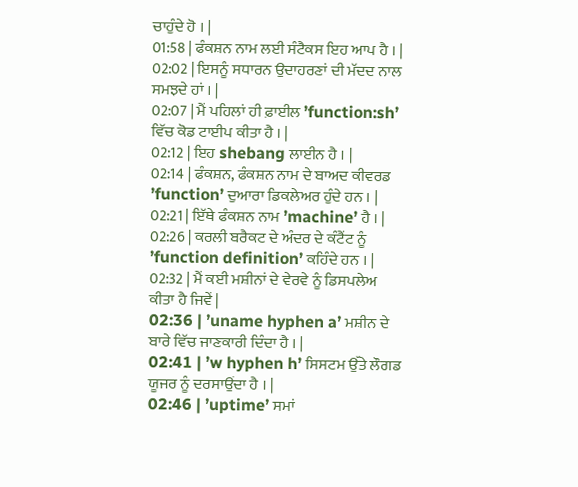ਚਾਹੁੰਦੇ ਹੋ । |
01:58 | ਫੰਕਸ਼ਨ ਨਾਮ ਲਈ ਸੰਟੈਕਸ ਇਹ ਆਪ ਹੈ । |
02:02 | ਇਸਨੂੰ ਸਧਾਰਨ ਉਦਾਹਰਣਾਂ ਦੀ ਮੱਦਦ ਨਾਲ ਸਮਝਦੇ ਹਾਂ । |
02:07 | ਮੈਂ ਪਹਿਲਾਂ ਹੀ ਫ਼ਾਈਲ ’function:sh’ ਵਿੱਚ ਕੋਡ ਟਾਈਪ ਕੀਤਾ ਹੈ । |
02:12 | ਇਹ shebang ਲਾਈਨ ਹੈ । |
02:14 | ਫੰਕਸ਼ਨ, ਫੰਕਸ਼ਨ ਨਾਮ ਦੇ ਬਾਅਦ ਕੀਵਰਡ ’function’ ਦੁਆਰਾ ਡਿਕਲੇਅਰ ਹੁੰਦੇ ਹਨ । |
02:21 | ਇੱਥੇ ਫੰਕਸ਼ਨ ਨਾਮ ’machine’ ਹੈ । |
02:26 | ਕਰਲੀ ਬਰੈਕਟ ਦੇ ਅੰਦਰ ਦੇ ਕੰਟੈਂਟ ਨੂੰ ’function definition’ ਕਹਿੰਦੇ ਹਨ । |
02:32 | ਮੈਂ ਕਈ ਮਸ਼ੀਨਾਂ ਦੇ ਵੇਰਵੇ ਨੂੰ ਡਿਸਪਲੇਅ ਕੀਤਾ ਹੈ ਜਿਵੇਂ |
02:36 | ’uname hyphen a’ ਮਸ਼ੀਨ ਦੇ ਬਾਰੇ ਵਿੱਚ ਜਾਣਕਾਰੀ ਦਿੰਦਾ ਹੈ । |
02:41 | ’w hyphen h’ ਸਿਸਟਮ ਉੱਤੇ ਲੌਗਡ ਯੂਜਰ ਨੂੰ ਦਰਸਾਉਂਦਾ ਹੈ । |
02:46 | ’uptime’ ਸਮਾਂ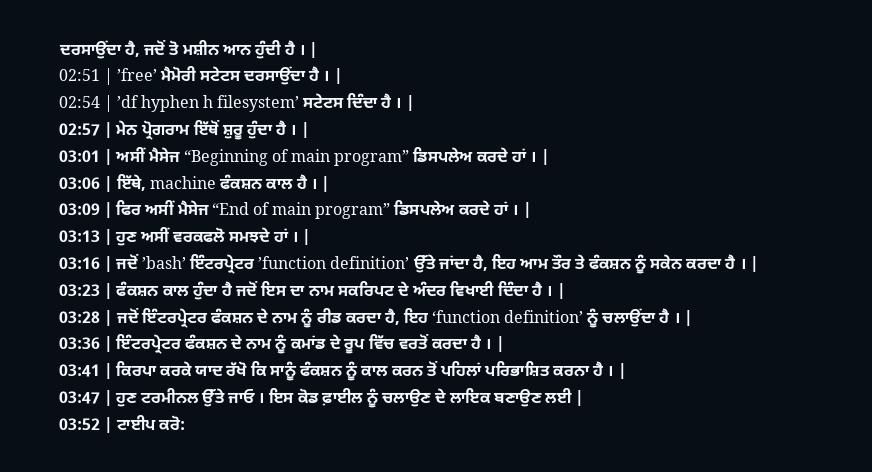ਦਰਸਾਉਂਦਾ ਹੈ, ਜਦੋਂ ਤੋ ਮਸ਼ੀਨ ਆਨ ਹੁੰਦੀ ਹੈ । |
02:51 | ’free’ ਮੈਮੋਰੀ ਸਟੇਟਸ ਦਰਸਾਉਂਦਾ ਹੈ । |
02:54 | ’df hyphen h filesystem’ ਸਟੇਟਸ ਦਿੰਦਾ ਹੈ । |
02:57 | ਮੇਨ ਪ੍ਰੋਗਰਾਮ ਇੱਥੋਂ ਸ਼ੁਰੂ ਹੁੰਦਾ ਹੈ । |
03:01 | ਅਸੀਂ ਮੈਸੇਜ “Beginning of main program” ਡਿਸਪਲੇਅ ਕਰਦੇ ਹਾਂ । |
03:06 | ਇੱਥੇ, machine ਫੰਕਸ਼ਨ ਕਾਲ ਹੈ । |
03:09 | ਫਿਰ ਅਸੀਂ ਮੈਸੇਜ “End of main program” ਡਿਸਪਲੇਅ ਕਰਦੇ ਹਾਂ । |
03:13 | ਹੁਣ ਅਸੀਂ ਵਰਕਫਲੋ ਸਮਝਦੇ ਹਾਂ । |
03:16 | ਜਦੋਂ ’bash’ ਇੰਟਰਪ੍ਰੇਟਰ ’function definition’ ਉੱਤੇ ਜਾਂਦਾ ਹੈ, ਇਹ ਆਮ ਤੌਰ ਤੇ ਫੰਕਸ਼ਨ ਨੂੰ ਸਕੇਨ ਕਰਦਾ ਹੈ । |
03:23 | ਫੰਕਸ਼ਨ ਕਾਲ ਹੁੰਦਾ ਹੈ ਜਦੋਂ ਇਸ ਦਾ ਨਾਮ ਸਕਰਿਪਟ ਦੇ ਅੰਦਰ ਵਿਖਾਈ ਦਿੰਦਾ ਹੈ । |
03:28 | ਜਦੋਂ ਇੰਟਰਪ੍ਰੇਟਰ ਫੰਕਸ਼ਨ ਦੇ ਨਾਮ ਨੂੰ ਰੀਡ ਕਰਦਾ ਹੈ, ਇਹ ‘function definition’ ਨੂੰ ਚਲਾਉਂਦਾ ਹੈ । |
03:36 | ਇੰਟਰਪ੍ਰੇਟਰ ਫੰਕਸ਼ਨ ਦੇ ਨਾਮ ਨੂੰ ਕਮਾਂਡ ਦੇ ਰੂਪ ਵਿੱਚ ਵਰਤੋਂ ਕਰਦਾ ਹੈ । |
03:41 | ਕਿਰਪਾ ਕਰਕੇ ਯਾਦ ਰੱਖੋ ਕਿ ਸਾਨੂੰ ਫੰਕਸ਼ਨ ਨੂੰ ਕਾਲ ਕਰਨ ਤੋਂ ਪਹਿਲਾਂ ਪਰਿਭਾਸ਼ਿਤ ਕਰਨਾ ਹੈ । |
03:47 | ਹੁਣ ਟਰਮੀਨਲ ਉੱਤੇ ਜਾਓ । ਇਸ ਕੋਡ ਫ਼ਾਈਲ ਨੂੰ ਚਲਾਉਣ ਦੇ ਲਾਇਕ ਬਣਾਉਣ ਲਈ |
03:52 | ਟਾਈਪ ਕਰੋ: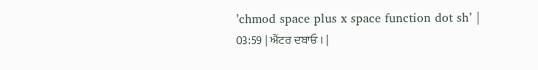’chmod space plus x space function dot sh’ |
03:59 | ਐਂਟਰ ਦਬਾਓ । |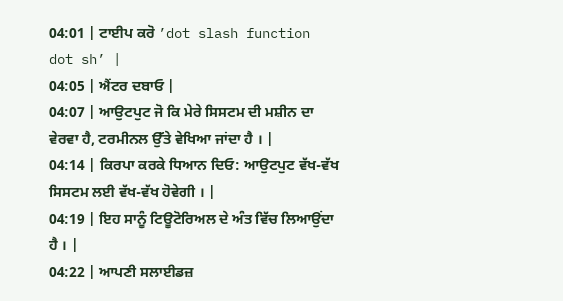04:01 | ਟਾਈਪ ਕਰੋ ’dot slash function dot sh’ |
04:05 | ਐਂਟਰ ਦਬਾਓ |
04:07 | ਆਉਟਪੁਟ ਜੋ ਕਿ ਮੇਰੇ ਸਿਸਟਮ ਦੀ ਮਸ਼ੀਨ ਦਾ ਵੇਰਵਾ ਹੈ, ਟਰਮੀਨਲ ਉੱਤੇ ਵੇਖਿਆ ਜਾਂਦਾ ਹੈ । |
04:14 | ਕਿਰਪਾ ਕਰਕੇ ਧਿਆਨ ਦਿਓ: ਆਉਟਪੁਟ ਵੱਖ-ਵੱਖ ਸਿਸਟਮ ਲਈ ਵੱਖ-ਵੱਖ ਹੋਵੇਗੀ । |
04:19 | ਇਹ ਸਾਨੂੰ ਟਿਊਟੋਰਿਅਲ ਦੇ ਅੰਤ ਵਿੱਚ ਲਿਆਉਂਦਾ ਹੈ । |
04:22 | ਆਪਣੀ ਸਲਾਈਡਜ਼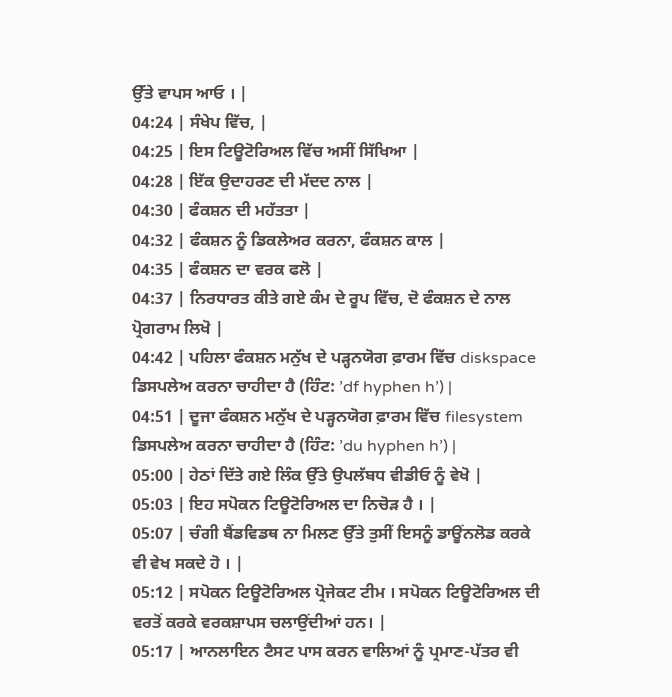ਉੱਤੇ ਵਾਪਸ ਆਓ । |
04:24 | ਸੰਖੇਪ ਵਿੱਚ, |
04:25 | ਇਸ ਟਿਊਟੋਰਿਅਲ ਵਿੱਚ ਅਸੀਂ ਸਿੱਖਿਆ |
04:28 | ਇੱਕ ਉਦਾਹਰਣ ਦੀ ਮੱਦਦ ਨਾਲ |
04:30 | ਫੰਕਸ਼ਨ ਦੀ ਮਹੱਤਤਾ |
04:32 | ਫੰਕਸ਼ਨ ਨੂੰ ਡਿਕਲੇਅਰ ਕਰਨਾ, ਫੰਕਸ਼ਨ ਕਾਲ |
04:35 | ਫੰਕਸ਼ਨ ਦਾ ਵਰਕ ਫਲੋ |
04:37 | ਨਿਰਧਾਰਤ ਕੀਤੇ ਗਏ ਕੰਮ ਦੇ ਰੂਪ ਵਿੱਚ, ਦੋ ਫੰਕਸ਼ਨ ਦੇ ਨਾਲ ਪ੍ਰੋਗਰਾਮ ਲਿਖੋ |
04:42 | ਪਹਿਲਾ ਫੰਕਸ਼ਨ ਮਨੁੱਖ ਦੇ ਪੜ੍ਹਨਯੋਗ ਫ਼ਾਰਮ ਵਿੱਚ diskspace ਡਿਸਪਲੇਅ ਕਰਨਾ ਚਾਹੀਦਾ ਹੈ (ਹਿੰਟ: ’df hyphen h’) |
04:51 | ਦੂਜਾ ਫੰਕਸ਼ਨ ਮਨੁੱਖ ਦੇ ਪੜ੍ਹਨਯੋਗ ਫ਼ਾਰਮ ਵਿੱਚ filesystem ਡਿਸਪਲੇਅ ਕਰਨਾ ਚਾਹੀਦਾ ਹੈ (ਹਿੰਟ: ’du hyphen h’) |
05:00 | ਹੇਠਾਂ ਦਿੱਤੇ ਗਏ ਲਿੰਕ ਉੱਤੇ ਉਪਲੱਬਧ ਵੀਡੀਓ ਨੂੰ ਵੇਖੋ |
05:03 | ਇਹ ਸਪੋਕਨ ਟਿਊਟੋਰਿਅਲ ਦਾ ਨਿਚੋੜ ਹੈ । |
05:07 | ਚੰਗੀ ਬੈਂਡਵਿਡਥ ਨਾ ਮਿਲਣ ਉੱਤੇ ਤੁਸੀਂ ਇਸਨੂੰ ਡਾਊਂਨਲੋਡ ਕਰਕੇ ਵੀ ਵੇਖ ਸਕਦੇ ਹੋ । |
05:12 | ਸਪੋਕਨ ਟਿਊਟੋਰਿਅਲ ਪ੍ਰੋਜੇਕਟ ਟੀਮ । ਸਪੋਕਨ ਟਿਊਟੋਰਿਅਲ ਦੀ ਵਰਤੋਂ ਕਰਕੇ ਵਰਕਸ਼ਾਪਸ ਚਲਾਉਂਦੀਆਂ ਹਨ। |
05:17 | ਆਨਲਾਇਨ ਟੈਸਟ ਪਾਸ ਕਰਨ ਵਾਲਿਆਂ ਨੂੰ ਪ੍ਰਮਾਣ-ਪੱਤਰ ਵੀ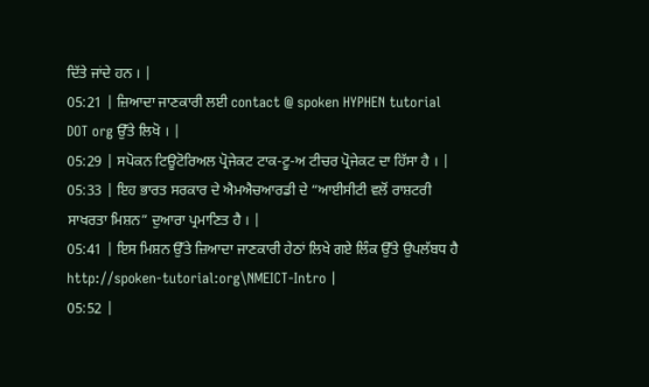ਦਿੱਤੇ ਜਾਂਦੇ ਹਨ । |
05:21 | ਜ਼ਿਆਦਾ ਜਾਣਕਾਰੀ ਲਈ contact @ spoken HYPHEN tutorial DOT org ਉੱਤੇ ਲਿਖੋ । |
05:29 | ਸਪੋਕਨ ਟਿਊਟੋਰਿਅਲ ਪ੍ਰੋਜੇਕਟ ਟਾਕ-ਟੂ-ਅ ਟੀਚਰ ਪ੍ਰੋਜੇਕਟ ਦਾ ਹਿੱਸਾ ਹੈ । |
05:33 | ਇਹ ਭਾਰਤ ਸਰਕਾਰ ਦੇ ਐਮਐਚਆਰਡੀ ਦੇ “ਆਈਸੀਟੀ ਵਲੋਂ ਰਾਸ਼ਟਰੀ ਸਾਖਰਤਾ ਮਿਸ਼ਨ” ਦੁਆਰਾ ਪ੍ਰਮਾਣਿਤ ਹੈ । |
05:41 | ਇਸ ਮਿਸ਼ਨ ਉੱਤੇ ਜ਼ਿਆਦਾ ਜਾਣਕਾਰੀ ਹੇਠਾਂ ਲਿਖੇ ਗਏ ਲਿੰਕ ਉੱਤੇ ਉਪਲੱਬਧ ਹੈ http://spoken-tutorial:org\NMEICT-Intro |
05:52 |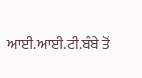ਆਈ.ਆਈ.ਟੀ.ਬੰਬੇ ਤੋਂ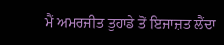ਮੈਂ ਅਮਰਜੀਤ ਤੁਹਾਡੇ ਤੋਂ ਇਜਾਜ਼ਤ ਲੈਂਦਾ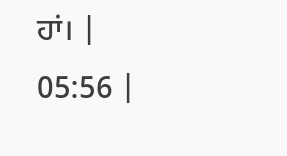ਹਾਂ। |
05:56 |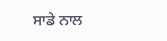ਸਾਡੇ ਨਾਲ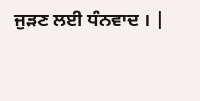ਜੁੜਣ ਲਈ ਧੰਨਵਾਦ । |